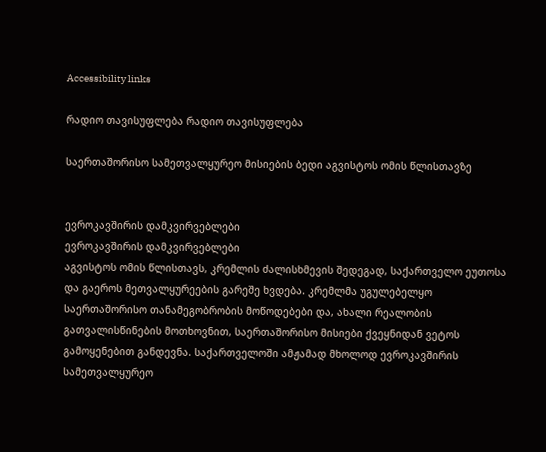Accessibility links

რადიო თავისუფლება რადიო თავისუფლება

საერთაშორისო სამეთვალყურეო მისიების ბედი აგვისტოს ომის წლისთავზე


ევროკავშირის დამკვირვებლები
ევროკავშირის დამკვირვებლები
აგვისტოს ომის წლისთავს, კრემლის ძალისხმევის შედეგად, საქართველო ეუთოსა და გაეროს მეთვალყურეების გარეშე ხვდება. კრემლმა უგულებელყო საერთაშორისო თანამეგობრობის მოწოდებები და, ახალი რეალობის გათვალისწინების მოთხოვნით, საერთაშორისო მისიები ქვეყნიდან ვეტოს გამოყენებით განდევნა. საქართველოში ამჟამად მხოლოდ ევროკავშირის სამეთვალყურეო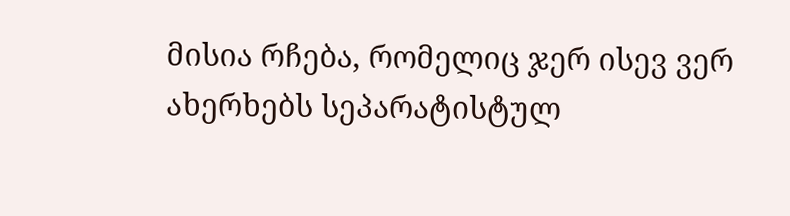მისია რჩება, რომელიც ჯერ ისევ ვერ ახერხებს სეპარატისტულ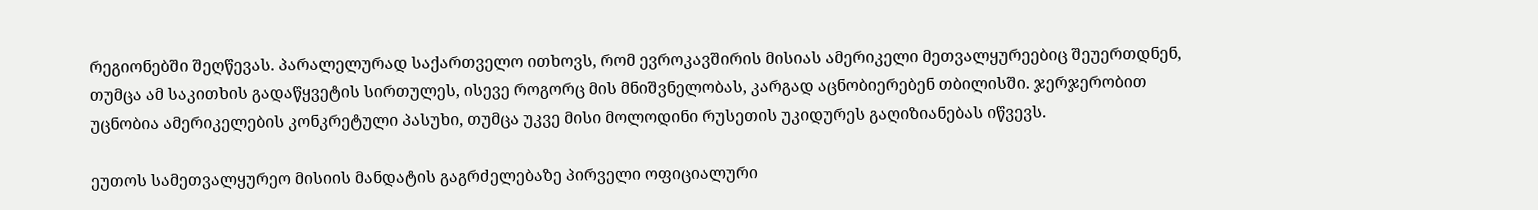რეგიონებში შეღწევას. პარალელურად საქართველო ითხოვს, რომ ევროკავშირის მისიას ამერიკელი მეთვალყურეებიც შეუერთდნენ, თუმცა ამ საკითხის გადაწყვეტის სირთულეს, ისევე როგორც მის მნიშვნელობას, კარგად აცნობიერებენ თბილისში. ჯერჯერობით უცნობია ამერიკელების კონკრეტული პასუხი, თუმცა უკვე მისი მოლოდინი რუსეთის უკიდურეს გაღიზიანებას იწვევს.

ეუთოს სამეთვალყურეო მისიის მანდატის გაგრძელებაზე პირველი ოფიციალური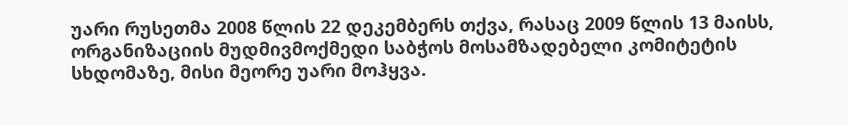უარი რუსეთმა 2008 წლის 22 დეკემბერს თქვა, რასაც 2009 წლის 13 მაისს, ორგანიზაციის მუდმივმოქმედი საბჭოს მოსამზადებელი კომიტეტის სხდომაზე, მისი მეორე უარი მოჰყვა.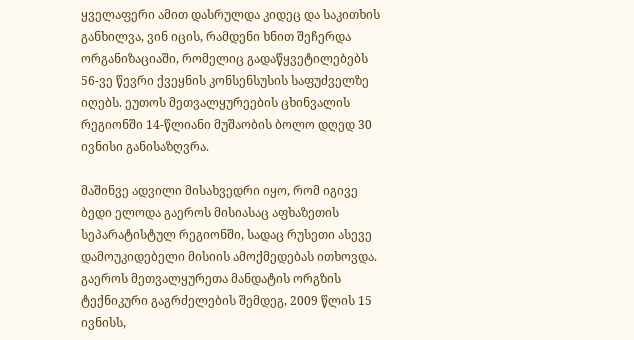ყველაფერი ამით დასრულდა კიდეც და საკითხის განხილვა, ვინ იცის, რამდენი ხნით შეჩერდა ორგანიზაციაში, რომელიც გადაწყვეტილებებს 56-ვე წევრი ქვეყნის კონსენსუსის საფუძველზე იღებს. ეუთოს მეთვალყურეების ცხინვალის რეგიონში 14-წლიანი მუშაობის ბოლო დღედ 30 ივნისი განისაზღვრა.

მაშინვე ადვილი მისახვედრი იყო, რომ იგივე ბედი ელოდა გაეროს მისიასაც აფხაზეთის სეპარატისტულ რეგიონში, სადაც რუსეთი ასევე დამოუკიდებელი მისიის ამოქმედებას ითხოვდა. გაეროს მეთვალყურეთა მანდატის ორგზის ტექნიკური გაგრძელების შემდეგ, 2009 წლის 15 ივნისს,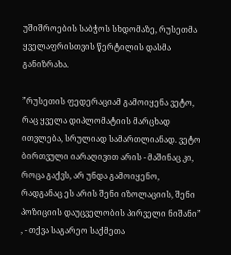უშიშროების საბჭოს სხდომაზე, რუსეთმა ყველაფრისთვის წერტილის დასმა განიზრახა.

”რუსეთის ფედერაციამ გამოიყენა ვეტო, რაც ყველა დიპლომატიის მარცხად ითვლება, სრულიად სამართლიანად. ვეტო ბირთვული იარაღივით არის - მაშინაც კი, როცა გაქვს, არ უნდა გამოიყენო, რადგანაც ეს არის შენი იზოლაციის, შენი პოზიციის დაუცველობის პირველი ნიშანი” , - თქვა საგარეო საქმეთა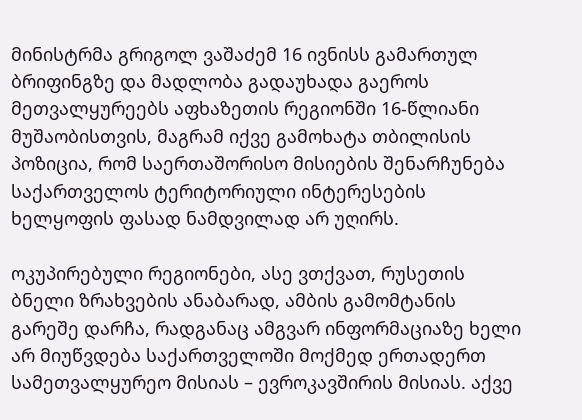მინისტრმა გრიგოლ ვაშაძემ 16 ივნისს გამართულ ბრიფინგზე და მადლობა გადაუხადა გაეროს მეთვალყურეებს აფხაზეთის რეგიონში 16-წლიანი მუშაობისთვის, მაგრამ იქვე გამოხატა თბილისის პოზიცია, რომ საერთაშორისო მისიების შენარჩუნება საქართველოს ტერიტორიული ინტერესების ხელყოფის ფასად ნამდვილად არ უღირს.

ოკუპირებული რეგიონები, ასე ვთქვათ, რუსეთის ბნელი ზრახვების ანაბარად, ამბის გამომტანის გარეშე დარჩა, რადგანაც ამგვარ ინფორმაციაზე ხელი არ მიუწვდება საქართველოში მოქმედ ერთადერთ სამეთვალყურეო მისიას – ევროკავშირის მისიას. აქვე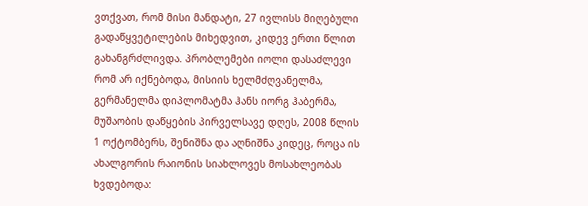ვთქვათ, რომ მისი მანდატი, 27 ივლისს მიღებული გადაწყვეტილების მიხედვით, კიდევ ერთი წლით გახანგრძლივდა. პრობლემები იოლი დასაძლევი რომ არ იქნებოდა, მისიის ხელმძღვანელმა, გერმანელმა დიპლომატმა ჰანს იორგ ჰაბერმა, მუშაობის დაწყების პირველსავე დღეს, 2008 წლის 1 ოქტომბერს, შენიშნა და აღნიშნა კიდეც, როცა ის ახალგორის რაიონის სიახლოვეს მოსახლეობას ხვდებოდა: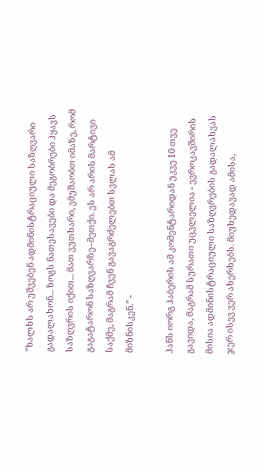”ხალხს არ უშვებენ ადმინისტრაციული საზღვარი გადალახონ... ზოგს ნათესავები და მეგობრები ჰყავს საზღვრის იქით... მათ ვუთხარი, ვმუშაობთ იმაზე, რომ გაგატარონ საზღვარზე–მეთქი. ეს არ არის მარტივი საქმე, მაგრამ ჩვენ გავაგრძელებთ სვლას ამ მიზნისკენ.” -

ჰანს იორგ ჰაბერის ამ კომენტარიდან უკვე 10 თვე გავიდა, მაგრამ სურათი უცვლელია - ევროკავშირის მისია ადმინისტრაციული საზღვრების გადალახვას ჯერ ისევ ვერ ახერხებს. მიუხედავად ამისა,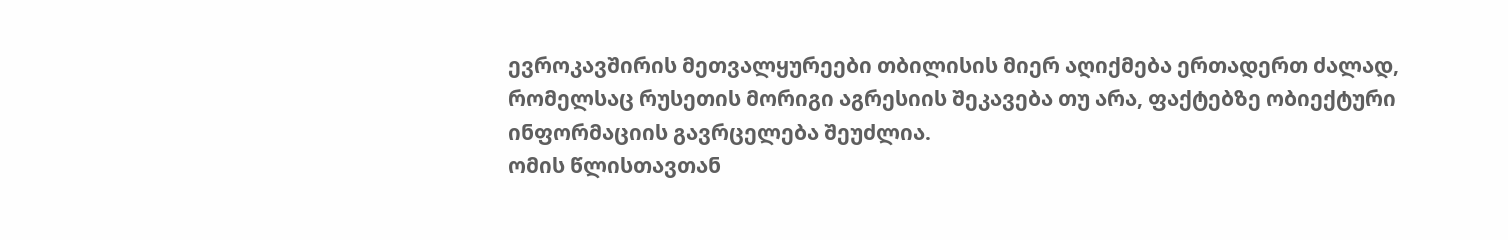ევროკავშირის მეთვალყურეები თბილისის მიერ აღიქმება ერთადერთ ძალად, რომელსაც რუსეთის მორიგი აგრესიის შეკავება თუ არა, ფაქტებზე ობიექტური ინფორმაციის გავრცელება შეუძლია.
ომის წლისთავთან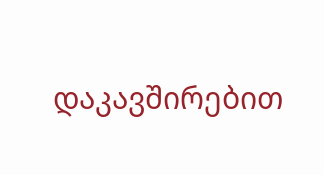დაკავშირებით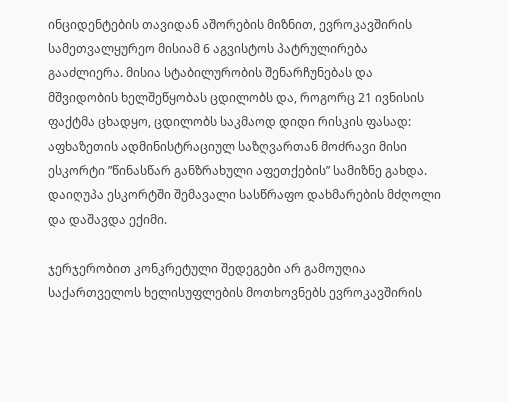ინციდენტების თავიდან აშორების მიზნით, ევროკავშირის სამეთვალყურეო მისიამ 6 აგვისტოს პატრულირება გააძლიერა. მისია სტაბილურობის შენარჩუნებას და მშვიდობის ხელშეწყობას ცდილობს და, როგორც 21 ივნისის ფაქტმა ცხადყო, ცდილობს საკმაოდ დიდი რისკის ფასად: აფხაზეთის ადმინისტრაციულ საზღვართან მოძრავი მისი ესკორტი ”წინასწარ განზრახული აფეთქების” სამიზნე გახდა. დაიღუპა ესკორტში შემავალი სასწრაფო დახმარების მძღოლი და დაშავდა ექიმი.

ჯერჯერობით კონკრეტული შედეგები არ გამოუღია საქართველოს ხელისუფლების მოთხოვნებს ევროკავშირის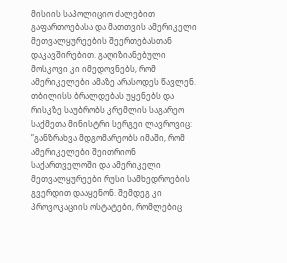მისიის საპოლიციო ძალებით გაფართოებასა და მათთვის ამერიკელი მეთვალყურეების შეერთებასთან დაკავშირებით. გაღიზიანებული მოსკოვი კი იმედოვნებს, რომ ამერიკელები ამაზე არასოდეს წავლენ. თბილისს ბრალდებას უყენებს და რისკზე საუბრობს კრემლის საგარეო საქმეთა მინისტრი სერგეი ლავროვიც: ”განზრახვა მდგომარეობს იმაში, რომ ამერიკელები შეითრიონ საქართველოში და ამერიკელი მეთვალყურეები რუსი სამხედროების გვერდით დააყენონ. შემდეგ კი პროვოკაციის ოსტატები, რომლებიც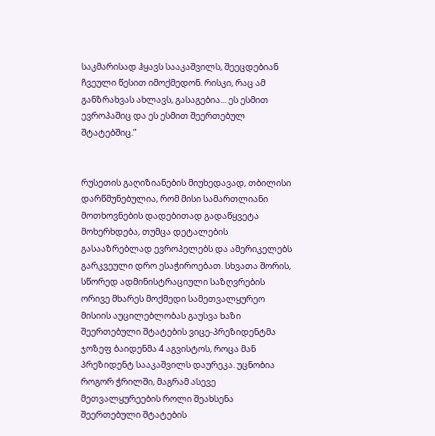საკმარისად ჰყავს სააკაშვილს, შეეცდებიან ჩვეული წესით იმოქმედონ. რისკი, რაც ამ განზრახვას ახლავს, გასაგებია... ეს ესმით ევროპაშიც და ეს ესმით შეერთებულ შტატებშიც.”


რუსეთის გაღიზიანების მიუხედავად, თბილისი დარწმუნებულია, რომ მისი სამართლიანი მოთხოვნების დადებითად გადაწყვეტა მოხერხდება, თუმცა დეტალების გასააზრებლად ევროპელებს და ამერიკელებს გარკვეული დრო ესაჭიროებათ. სხვათა შორის, სწორედ ადმინისტრაციული საზღვრების ორივე მხარეს მოქმედი სამეთვალყურეო მისიის აუცილებლობას გაუსვა ხაზი შეერთებული შტატების ვიცე-პრეზიდენტმა ჯოზეფ ბაიდენმა 4 აგვისტოს, როცა მან პრეზიდენტ სააკაშვილს დაურეკა. უცნობია როგორ ჭრილში, მაგრამ ასევე მეთვალყურეების როლი შეახსენა შეერთებული შტატების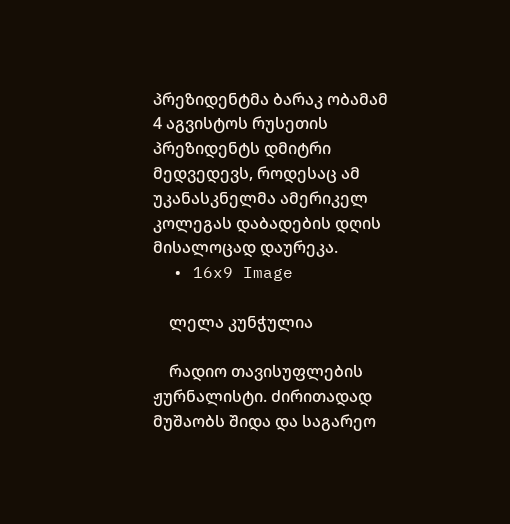პრეზიდენტმა ბარაკ ობამამ 4 აგვისტოს რუსეთის პრეზიდენტს დმიტრი მედვედევს, როდესაც ამ უკანასკნელმა ამერიკელ კოლეგას დაბადების დღის მისალოცად დაურეკა.
  • 16x9 Image

    ლელა კუნჭულია

    რადიო თავისუფლების ჟურნალისტი. ძირითადად მუშაობს შიდა და საგარეო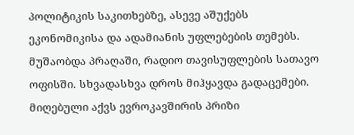პოლიტიკის საკითხებზე, ასევე აშუქებს ეკონომიკისა და ადამიანის უფლებების თემებს. მუშაობდა პრაღაში, რადიო თავისუფლების სათავო ოფისში. სხვადასხვა დროს მიჰყავდა გადაცემები. მიღებული აქვს ევროკავშირის პრიზი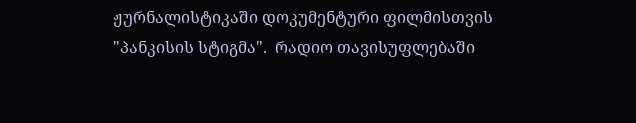ჟურნალისტიკაში დოკუმენტური ფილმისთვის "პანკისის სტიგმა".  რადიო თავისუფლებაში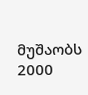მუშაობს 2000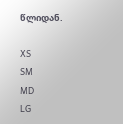წლიდან.

XS
SM
MD
LG